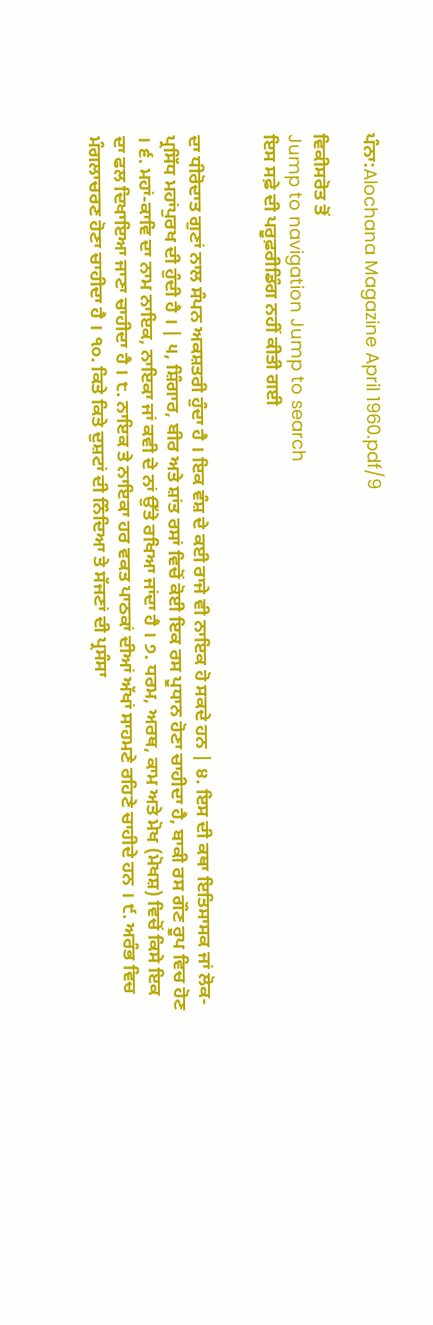ਪੰਨਾ:Alochana Magazine April 1960.pdf/9

ਵਿਕੀਸਰੋਤ ਤੋਂ
Jump to navigation Jump to search
ਇਸ ਸਫ਼ੇ ਦੀ ਪਰੂਫ਼ਰੀਡਿੰਗ ਨਹੀਂ ਕੀਤੀ ਗਈ


ਦਾ ਧੀਰੋਦਾਤ ਗੁਣਾਂ ਨਾਲ ਸੰਪਨ ਅਕਸ਼ਤਰੀ ਹੁੰਦਾ ਹੈ । ਇਕ ਵੰਸ਼ ਦੇ ਕਈ ਰਾਜੇ ਵੀ ਨਾਇਕ ਹੋ ਸਕਦੇ ਹਨ | ੪. ਇਸ ਦੀ ਕਥਾ ਇਤਿਸਾਸਕ ਜਾਂ ਲੋਕ-ਪ੍ਰਸਿੱਧ ਮਹਾਂਪੁਰਖ ਦੀ ਹੁੰਦੀ ਹੈ । | ੫, ਸ਼ਿੰਗਾਰ, ਬੀਰ ਅਤੇ ਸ਼ਾਂਤ ਰਸਾਂ ਵਿਚੋਂ ਕੋਈ ਇਕ ਰਸ ਪੂਧਾਨ ਹੋਣਾ ਚਾਹੀਦਾ ਹੈ, ਬਾਕੀ ਰਸ ਗੌਣ ਰੂਪ ਵਿਚ ਹੋਣ । ੬. ਮਹਾਂ-ਕਾਵਿ ਦਾ ਨਾਮ ਨਾਇਕ, ਨਾਇਕਾ ਜਾਂ ਕਵੀ ਦੇ ਨਾਂ ਉੱਤੇ ਰਖਿਆ ਜਾਂਦਾ ਹੈ । ੭. ਧਰਮ, ਅਰਥ, ਕਾਮ ਅਤੇ ਮੋਖ (ਮੋਖਸ਼) ਵਿਚੋਂ ਕਿਸੇ ਇਕ ਦਾ ਫਲ ਦਿਖਾਇਆ ਜਾਣਾ ਚਾਹੀਦਾ ਹੈ । ੮. ਨਾਇਕ ਤੇ ਨਾਇਕਾ ਹਰ ਵਕਤ ਪਾਠਕਾਂ ਦੀਆਂ ਅੱਖਾਂ ਸਾਹਮਣੇ ਰਹਿਣੇ ਚਾਹੀਦੇ ਹਨ । ੯. ਅਰੰਭ ਵਿਚ ਮੰਗਲਾਚਰਣ ਹੋਣਾ ਚਾਹੀਦਾ ਹੈ । ੧੦. ਕਿਤੇ ਕਿਤੇ ਦੁਸ਼ਟਾਂ ਦੀ ਨਿੰਦਿਆ ਤੇ ਸੱਜਣਾਂ ਦੀ ਪ੍ਰਸੰਸਾ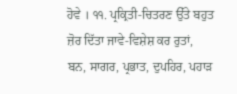ਹੋਵੇ । ੧੧. ਪ੍ਰਕ੍ਰਿਤੀ-ਚਿਤਰਣ ਉੱਤੇ ਬਹੁਤ ਜ਼ੋਰ ਦਿੱਤਾ ਜਾਵੇ-ਵਿਸ਼ੇਸ਼ ਕਰ ਰੁਤਾਂ, ਬਨ, ਸਾਗਰ, ਪ੍ਰਭਾਤ, ਦੁਪਹਿਰ, ਪਹਾੜ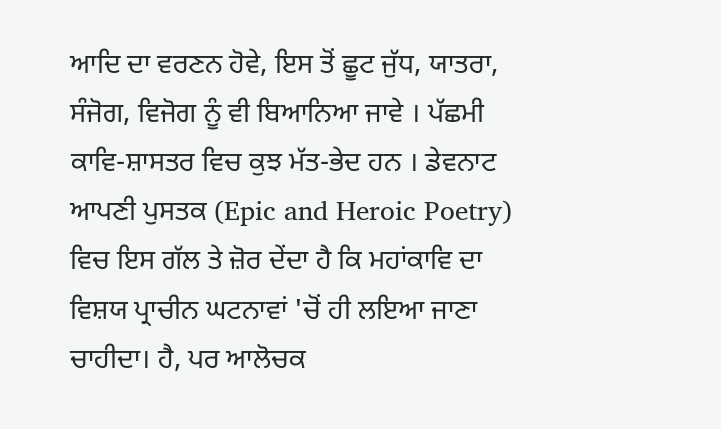ਆਦਿ ਦਾ ਵਰਣਨ ਹੋਵੇ, ਇਸ ਤੋਂ ਛੂਟ ਜੁੱਧ, ਯਾਤਰਾ, ਸੰਜੋਗ, ਵਿਜੋਗ ਨੂੰ ਵੀ ਬਿਆਨਿਆ ਜਾਵੇ । ਪੱਛਮੀ ਕਾਵਿ-ਸ਼ਾਸਤਰ ਵਿਚ ਕੁਝ ਮੱਤ-ਭੇਦ ਹਨ । ਡੇਵਨਾਟ ਆਪਣੀ ਪੁਸਤਕ (Epic and Heroic Poetry) ਵਿਚ ਇਸ ਗੱਲ ਤੇ ਜ਼ੋਰ ਦੇਂਦਾ ਹੈ ਕਿ ਮਹਾਂਕਾਵਿ ਦਾ ਵਿਸ਼ਯ ਪ੍ਰਾਚੀਨ ਘਟਨਾਵਾਂ 'ਚੋਂ ਹੀ ਲਇਆ ਜਾਣਾ ਚਾਹੀਦਾ। ਹੈ, ਪਰ ਆਲੋਚਕ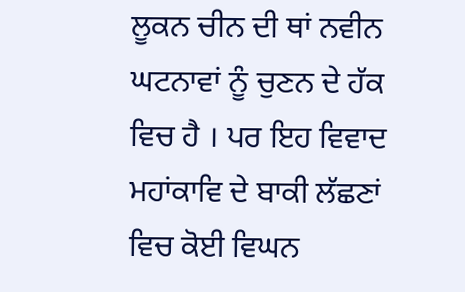ਲੂਕਨ ਚੀਨ ਦੀ ਥਾਂ ਨਵੀਨ ਘਟਨਾਵਾਂ ਨੂੰ ਚੁਣਨ ਦੇ ਹੱਕ ਵਿਚ ਹੈ । ਪਰ ਇਹ ਵਿਵਾਦ ਮਹਾਂਕਾਵਿ ਦੇ ਬਾਕੀ ਲੱਛਣਾਂ ਵਿਚ ਕੋਈ ਵਿਘਨ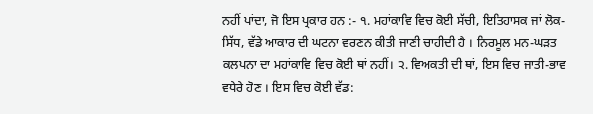ਨਹੀਂ ਪਾਂਦਾ, ਜੋ ਇਸ ਪ੍ਰਕਾਰ ਹਨ :- ੧. ਮਹਾਂਕਾਵਿ ਵਿਚ ਕੋਈ ਸੱਚੀ, ਇਤਿਹਾਸਕ ਜਾਂ ਲੋਕ-ਸਿੱਧ, ਵੱਡੇ ਆਕਾਰ ਦੀ ਘਟਨਾ ਵਰਣਨ ਕੀਤੀ ਜਾਣੀ ਚਾਹੀਦੀ ਹੈ । ਨਿਰਮੂਲ ਮਨ-ਘੜਤ ਕਲਪਨਾ ਦਾ ਮਹਾਂਕਾਵਿ ਵਿਚ ਕੋਈ ਥਾਂ ਨਹੀਂ। ੨. ਵਿਅਕਤੀ ਦੀ ਥਾਂ, ਇਸ ਵਿਚ ਜਾਤੀ-ਭਾਵ ਵਧੇਰੇ ਹੋਣ । ਇਸ ਵਿਚ ਕੋਈ ਵੱਡ: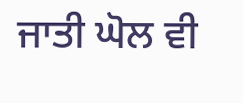ਜਾਤੀ ਘੋਲ ਵੀ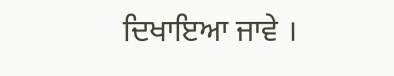ਦਿਖਾਇਆ ਜਾਵੇ ।